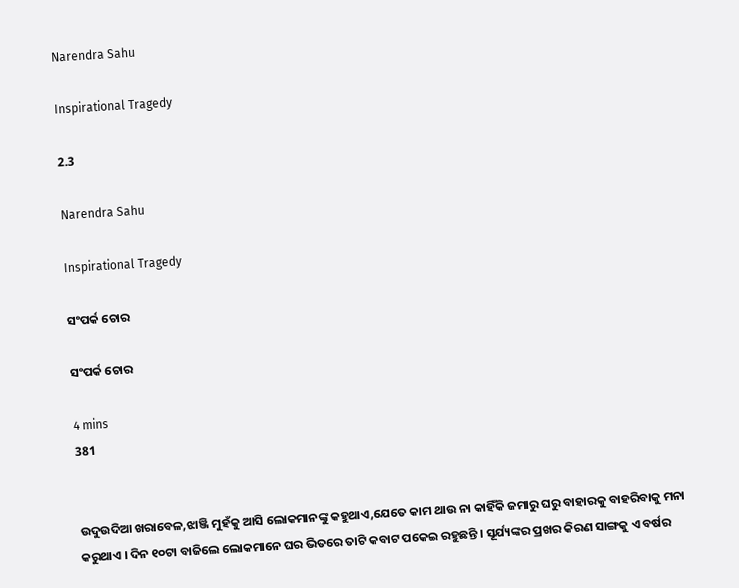Narendra Sahu

Inspirational Tragedy

2.3

Narendra Sahu

Inspirational Tragedy

ସଂପର୍କ ଚୋର

ସଂପର୍କ ଚୋର

4 mins
381


ଉଦୁଉଦିଆ ଖରାବେଳ,ଝାଞ୍ଜି ମୁହଁକୁ ଆସି ଲୋକମାନଙ୍କୁ କହୁଥାଏ,ଯେତେ କାମ ଥାଉ ନା କାହିଁକି ଜମାରୁ ଘରୁ ବାହାରକୁ ବାହରିବାକୁ ମନା କରୁଥାଏ । ଦିନ ୧୦ଟା ବାଜିଲେ ଲୋକମାନେ ଘର ଭିତରେ ତାଟି କବାଟ ପକେଇ ରହୁଛନ୍ତି । ସୂର୍ଯ୍ୟଙ୍କର ପ୍ରଖର କିରଣ ସାଙ୍ଗକୁ ଏ ବର୍ଷର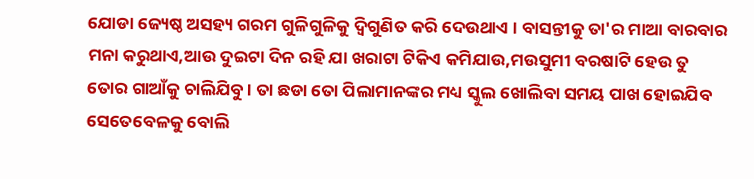ଯୋଡା ଜ୍ୟେଷ୍ଠ ଅସହ୍ୟ ଗରମ ଗୁଳିଗୁଳିକୁ ଦ୍ୱିଗୁଣିତ କରି ଦେଉଥାଏ । ବାସନ୍ତୀକୁ ତା'ର ମାଆ ବାରବାର ମନା କରୁଥାଏ,ଆଉ ଦୁଇଟା ଦିନ ରହି ଯା ଖରାଟା ଟିକିଏ କମିଯାଉ,ମଉସୁମୀ ବରଷାଟି ହେଉ ତୁ ତୋର ଗାଆଁକୁ ଚାଲିଯିବୁ । ତା ଛଡା ତୋ ପିଲାମାନଙ୍କର ମଧ୍ୟ ସ୍କୁଲ ଖୋଲିବା ସମୟ ପାଖ ହୋଇଯିବ ସେତେବେଳକୁ ବୋଲି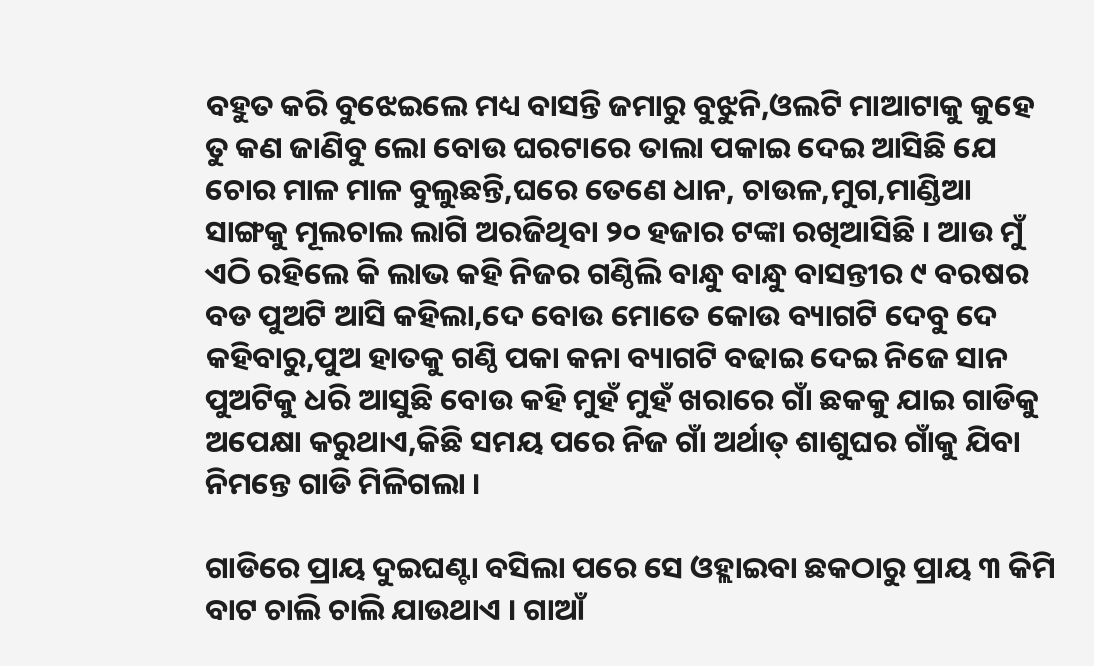ବହୁତ କରି ବୁଝେଇଲେ ମଧ୍ୟ ବାସନ୍ତି ଜମାରୁ ବୁଝୁନି,ଓଲଟି ମାଆଟାକୁ କୁହେ ତୁ କଣ ଜାଣିବୁ ଲୋ ବୋଉ ଘରଟାରେ ତାଲା ପକାଇ ଦେଇ ଆସିଛି ଯେ ଚୋର ମାଳ ମାଳ ବୁଲୁଛନ୍ତି,ଘରେ ତେଣେ ଧାନ, ଚାଉଳ,ମୁଗ,ମାଣ୍ଡିଆ ସାଙ୍ଗକୁ ମୂଲଚାଲ ଲାଗି ଅରଜିଥିବା ୨୦ ହଜାର ଟଙ୍କା ରଖିଆସିଛି । ଆଉ ମୁଁ ଏଠି ରହିଲେ କି ଲାଭ କହି ନିଜର ଗଣ୍ଠିଲି ବାନ୍ଧୁ ବାନ୍ଧୁ ବାସନ୍ତୀର ୯ ବରଷର ବଡ ପୁଅଟି ଆସି କହିଲା,ଦେ ବୋଉ ମୋତେ କୋଉ ବ୍ୟାଗଟି ଦେବୁ ଦେ କହିବାରୁ,ପୁଅ ହାତକୁ ଗଣ୍ଠି ପକା କନା ବ୍ୟାଗଟି ବଢାଇ ଦେଇ ନିଜେ ସାନ ପୁଅଟିକୁ ଧରି ଆସୁଛି ବୋଉ କହି ମୁହଁ ମୁହଁ ଖରାରେ ଗାଁ ଛକକୁ ଯାଇ ଗାଡିକୁ ଅପେକ୍ଷା କରୁଥାଏ,କିଛି ସମୟ ପରେ ନିଜ ଗାଁ ଅର୍ଥାତ୍ ଶାଶୁଘର ଗାଁକୁ ଯିବା ନିମନ୍ତେ ଗାଡି ମିଳିଗଲା ।

ଗାଡିରେ ପ୍ରାୟ ଦୁଇଘଣ୍ଟା ବସିଲା ପରେ ସେ ଓହ୍ଲାଇବା ଛକଠାରୁ ପ୍ରାୟ ୩ କିମି ବାଟ ଚାଲି ଚାଲି ଯାଉଥାଏ । ଗାଆଁ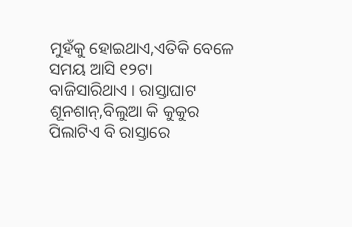ମୁହଁକୁ ହୋଇଥାଏ,ଏତିକି ବେଳେ ସମୟ ଆସି ୧୨ଟା ବାଜିସାରିଥାଏ । ରାସ୍ତାଘାଟ ଶୂନଶାନ୍,ବିଲୁଆ କି କୁକୁର ପିଲାଟିଏ ବି ରାସ୍ତାରେ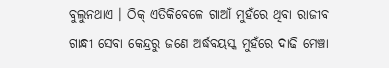ବୁଲୁନଥାଏ । ଠିକ୍ ଏତିକିବେଳେ ଗାଆଁ ମୁହଁରେ ଥିବା ରାଜୀବ ଗାନ୍ଧୀ ସେବା କେନ୍ଦ୍ରରୁ ଜଣେ ଅର୍ଦ୍ଧବୟସ୍କ ମୁହଁରେ ଦାଢି ମେଞ୍ଚା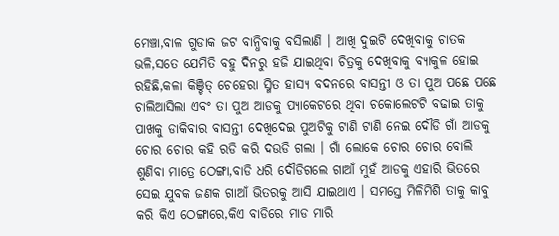ମେଞ୍ଚା,ବାଳ ଗୁଡାକ ଜଟ ବାନ୍ଧିବାକୁ ବସିଲାଣି । ଆଖି ଦୁଇଟି ଦେଖିବାକୁ ଚାତକ ଭଳି,ସତେ ଯେମିତି ବହୁ ଦିନରୁ ହଜି ଯାଇଥିବା ଚିତ୍ରକୁ ଦେଖିବାକୁ ବ୍ୟାକୁଳ ହୋଇ ରହିଛି,କଳା କିଞ୍ଚିତ୍ ଚେହେରା ସ୍ମିତ ହାସ୍ୟ ବଦନରେ ବାସନ୍ତୀ ଓ ତା ପୁଅ ପଛେ ପଛେ ଚାଲିଆସିଲା ଏବଂ ତା ପୁଅ ଆଡକୁ ପ୍ଯାକେଟରେ ଥିବା ଚକୋଲେଟଟି ବଢାଇ ତାକୁ ପାଖକୁ ଡାକିବାର ବାସନ୍ତୀ ଦେଖିଦେଇ ପୁଅଟିକୁ ଟାଣି ଟାଣି ନେଇ ଦୌଡି ଗାଁ ଆଡକୁ ଚୋର ଚୋର କହି ରଡି କରି ଦଉଡି ଗଲା । ଗାଁ ଲୋକେ ଚୋର ଚୋର ବୋଲି ଶୁଣିବା ମାତ୍ରେ ଠେଙ୍ଗା,ବାଡି ଧରି ଦୌଡିଗଲେ ଗାଆଁ ମୁହଁ ଆଡକୁ ଏହାରି ଭିତରେ ସେଇ ଯୁବକ ଜଣକ ଗାଆଁ ଭିତରକୁ ଆସି ଯାଇଥାଏ । ସମସ୍ତେ ମିଳିମିଶି ତାକୁ କାବୁ କରି କିଏ ଠେଙ୍ଗାରେ,କିଏ ବାଡିରେ ମାଡ ମାରି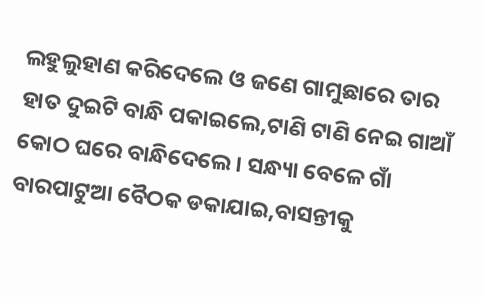ଲହୁଲୁହାଣ କରିଦେଲେ ଓ ଜଣେ ଗାମୁଛାରେ ତାର ହାତ ଦୁଇଟି ବାନ୍ଧି ପକାଇଲେ,ଟାଣି ଟାଣି ନେଇ ଗାଆଁ କୋଠ ଘରେ ବାନ୍ଧିଦେଲେ । ସନ୍ଧ୍ୟା ବେଳେ ଗାଁ ବାରପାଟୁଆ ବୈଠକ ଡକାଯାଇ,ବାସନ୍ତୀକୁ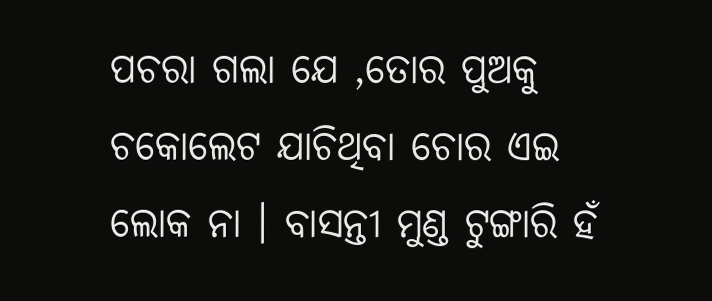ପଚରା ଗଲା ଯେ ,ତୋର ପୁଅକୁ ଚକୋଲେଟ ଯାଚିଥିବା ଚୋର ଏଇ ଲୋକ ନା । ବାସନ୍ତୀ ମୁଣ୍ଡ ଟୁଙ୍ଗାରି ହଁ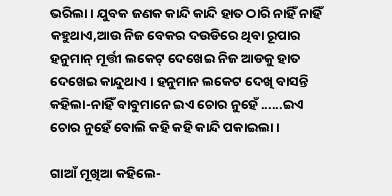ଭରିଲା । ଯୁବକ ଜଣକ କାନ୍ଦି କାନ୍ଦି ହାତ ଠାରି ନାହିଁ ନାହିଁ କହୁଥାଏ,ଆଉ ନିଜ ବେକର ଦଉଡିରେ ଥିବା ରୂପାର ହନୁମାନ୍ ମୂର୍ତ୍ତୀ ଲକେଟ୍ ଦେଖେଇ ନିଜ ଆଡକୁ ହାତ ଦେଖେଇ କାନ୍ଦୁଥାଏ । ହନୁମାନ ଲକେଟ ଦେଖି ବାସନ୍ତି କହିଲା-ନାହିଁ ବାବୁମାନେ ଇଏ ଚୋର ନୁହେଁ ......ଇଏ ଚୋର ନୁହେଁ ବୋଲି କହି କହି କାନ୍ଦି ପକାଇଲା ।

ଗାଆଁ ମୂଖିଆ କହିଲେ-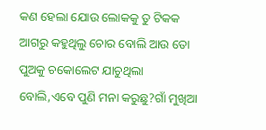କଣ ହେଲା ଯୋଉ ଲୋକକୁ ତୁ ଟିକକ ଆଗରୁ କହୁଥିଲୁ ଚୋର ବୋଲି ଆଉ ତୋ ପୁଅକୁ ଚକୋଲେଟ ଯାଚୁଥିଲା ବୋଲି,ଏବେ ପୁଣି ମନା କରୁଛୁ?ଗାଁ ମୁଖିଆ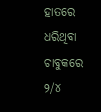ହାତରେ ଧରିଥିବା ଚାବୁକରେ ୨/୪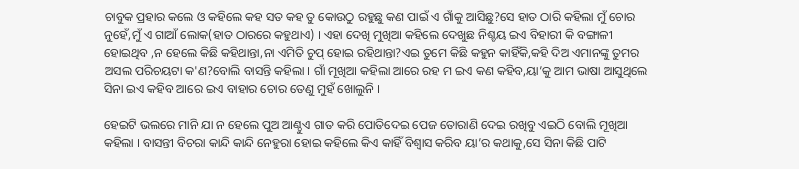ଚାବୁକ ପ୍ରହାର କଲେ ଓ କହିଲେ କହ ସତ କହ ତୁ କୋଉଠୁ ରହୁଛୁ କଣ ପାଇଁ ଏ ଗାଁକୁ ଆସିଛୁ?ସେ ହାତ ଠାରି କହିଲା ମୁଁ ଚୋର ନୁହେଁ,ମୁଁ ଏ ଗାଆଁ ଲୋକ(ହାତ ଠାରରେ କହୁଥାଏ) । ଏହା ଦେଖି ମୁଖିଆ କହିଲେ ଦେଖୁଛ ନିଶ୍ଚୟ ଇଏ ବିହାରୀ କି ବଙ୍ଗାଳୀ ହୋଇଥିବ ,ନ ହେଲେ କିଛି କହିଥାନ୍ତା,ନା ଏମିତି ଚୁପ୍ ହୋଇ ରହିଥାନ୍ତା?ଏଇ ତୁମେ କିଛି କହୁନ କାହିଁକି,କହି ଦିଅ ଏମାନଙ୍କୁ ତୁମର ଅସଲ ପରିଚୟଟା କ'ଣ?ବୋଲି ବାସନ୍ତି କହିଲା । ଗାଁ ମୂଖିଆ କହିଲା ଆରେ ରହ ମ ଇଏ କଣ କହିବ,ୟା’କୁ ଆମ ଭାଷା ଆସୁଥିଲେ ସିନା ଇଏ କହିବ ଆରେ ଇଏ ବାହାର ଚୋର ତେଣୁ ମୁହଁ ଖୋଲୁନି ।

ହେଇଟି ଭଲରେ ମାନି ଯା ନ ହେଲେ ପୁଅ ଆଣ୍ଠୁଏ ଗାତ କରି ପୋତିଦେଇ ପେଜ ତୋରାଣି ଦେଇ ରଖିବୁ ଏଇଠି ବୋଲି ମୂଖିଆ କହିଲା । ବାସନ୍ତୀ ବିଚରା କାନ୍ଦି କାନ୍ଦି ନେହୁରା ହୋଇ କହିଲେ କିଏ କାହିଁ ବିଶ୍ୱାସ କରିବ ୟା’ର କଥାକୁ,ସେ ସିନା କିଛି ପାଟି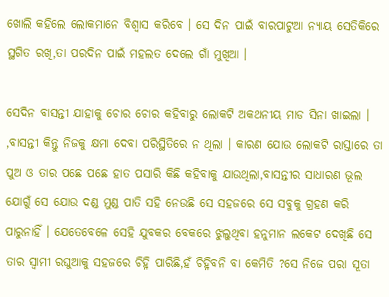ଖୋଲି କହିଲେ ଲୋକମାନେ ବିଶ୍ୱାସ କରିବେ । ସେ ଦିନ ପାଇଁ ବାରପାଟୁଆ ନ୍ୟାୟ ସେତିକିରେ ସ୍ଥଗିତ ରଖି,ତା ପରଦିନ ପାଇଁ ମହଲତ ଦେଲେ ଗାଁ ମୁଖିଆ ।

ସେଦିନ ବାସନ୍ତୀ ଯାହାକୁ ଚୋର ଚୋର କହିବାରୁ ଲୋକଟି ଅକଥନୀୟ ମାଡ ସିନା ଖାଇଲା । ,ବାସନ୍ତୀ କିନ୍ତୁ ନିଜକୁ କ୍ଷମା ଦେବା ପରିସ୍ଥିତିରେ ନ ଥିଲା । କାରଣ ଯୋଉ ଲୋକଟି ରାସ୍ତାରେ ତା ପୁଅ ଓ ତାର ପଛେ ପଛେ ହାତ ପସାରି କିଛି କହିବାକୁ ଯାଉଥିଲା,ବାସନ୍ତୀର ସାଧାରଣ ଭୂଲ ଯୋଗୁଁ ସେ ଯୋଉ ଦଣ୍ଡ ମୁଣ୍ଡ ପାତି ସହି ନେଉଛି ସେ ସହଜରେ ସେ ସବୁକୁ ଗ୍ରହଣ କରି ପାରୁନାହିଁ । ଯେତେବେଳେ ସେହି ଯୁବକର ବେକରେ ଝୁଲୁଥିବା ହନୁମାନ ଲକେଟ ଦେଖିଛି ସେ ତାର ସ୍ୱାମୀ ରଘୁଆକୁ ସହଜରେ ଚିହ୍ନି ପାରିଛି,ହଁ ଚିହ୍ନିବନି ବା କେମିତି ?ସେ ନିଜେ ପରା ସୂତା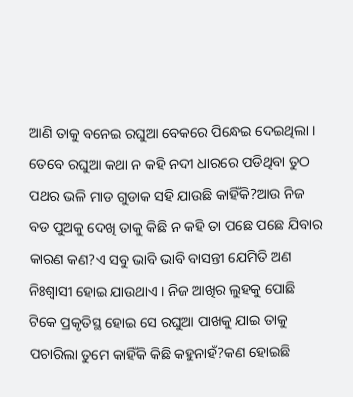ଆଣି ତାକୁ ବନେଇ ରଘୁଆ ବେକରେ ପିନ୍ଧେଇ ଦେଇଥିଲା । ତେବେ ରଘୁଆ କଥା ନ କହି ନଦୀ ଧାରରେ ପଡିଥିବା ତୁଠ ପଥର ଭଳି ମାଡ ଗୁଡାକ ସହି ଯାଉଛି କାହିଁକି?ଆଉ ନିଜ ବଡ ପୁଅକୁ ଦେଖି ତାକୁ କିଛି ନ କହି ତା ପଛେ ପଛେ ଯିବାର କାରଣ କଣ?ଏ ସବୁ ଭାବି ଭାବି ବାସନ୍ତୀ ଯେମିତି ଅଣ ନିଃଶ୍ୱାସୀ ହୋଇ ଯାଉଥାଏ । ନିଜ ଆଖିର ଲୁହକୁ ପୋଛି ଟିକେ ପ୍ରକୃତିସ୍ଥ ହୋଇ ସେ ରଘୁଆ ପାଖକୁ ଯାଇ ତାକୁ ପଚାରିଲା ତୁମେ କାହିଁକି କିଛି କହୁନାହଁ?କଣ ହୋଇଛି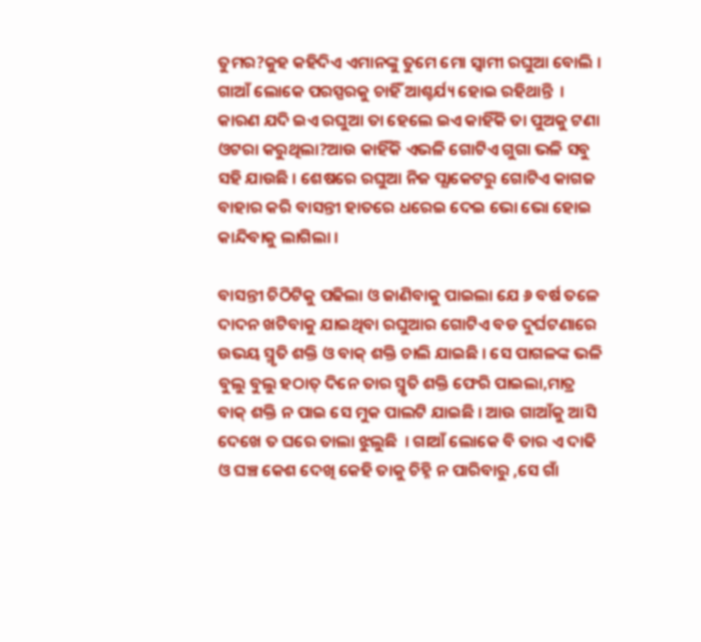ତୁମର?କୁହ କହିଦିଏ ଏମାନଙ୍କୁ ତୁମେ ମୋ ସ୍ୱାମୀ ରଘୁଆ ବୋଲି । ଗାଆଁ ଲୋକେ ପରସ୍ପରକୁ ଚାହିଁ ଆଶ୍ଚର୍ଯ୍ୟ ହୋଇ ରହିଥାନ୍ତି  । କାରଣ ଯଦି ଇଏ ରଘୁଆ ତା ହେଲେ ଇଏ କାହିଁକି ତା ପୁଅକୁ ଟଣା ଓଟରା କରୁଥିଲା?ଆଉ କାହିଁକି ଏଭଳି ଗୋଟିଏ ଗୁଗା ଭଳି ସବୁ ସହି ଯାଉଛି । ଶେଷରେ ରଘୁଆ ନିଜ ପ୍ଯାକେଟରୁ ଗୋଟିଏ କାଗଜ ବାହାର କରି ବାସନ୍ତୀ ହାତରେ ଧରେଇ ଦେଇ ଭୋ ଭୋ ହୋଇ କାନ୍ଦିବାକୁ ଲାଗିଲା ।

ବାସନ୍ତୀ ଚିଠିଟିକୁ ପଢିଲା ଓ ଜାଣିବାକୁ ପାଇଲା ଯେ ୬ ବର୍ଷ ତଳେ ଦାଦନ ଖଟିବାକୁ ଯାଇଥିବା ରଘୁଆର ଗୋଟିଏ ବଡ ଦୁର୍ଘଟଣାରେ ଉଭୟ ସ୍ମୃତି ଶକ୍ତି ଓ ବାକ୍ ଶକ୍ତି ଚାଲି ଯାଇଛି । ସେ ପାଗଳଙ୍କ ଭଳି ବୁଲୁ ବୁଲୁ ହଠାତ୍ ଦିନେ ତାର ସ୍ମୃତି ଶକ୍ତି ଫେରି ପାଇଲା,ମାତ୍ର ବାକ୍ ଶକ୍ତି ନ ପାଇ ସେ ମୁକ ପାଲଟି ଯାଇଛି । ଆଉ ଗାଆଁକୁ ଆସି ଦେଖେ ତ ଘରେ ତାଲା ଝୁଲୁଛି  । ଗାଆଁ ଲୋକେ ବି ତାର ଏ ଦାଢି ଓ ଘଞ୍ଚ କେଶ ଦେଖି କେହି ତାକୁ ଚିହ୍ନି ନ ପାରିବାରୁ ,ସେ ଗାଁ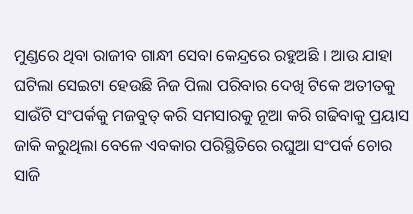ମୁଣ୍ଡରେ ଥିବା ରାଜୀବ ଗାନ୍ଧୀ ସେବା କେନ୍ଦ୍ରରେ ରହୁଅଛି । ଆଉ ଯାହା ଘଟିଲା ସେଇଟା ହେଉଛି ନିଜ ପିଲା ପରିବାର ଦେଖି ଟିକେ ଅତୀତକୁ ସାଉଁଟି ସଂପର୍କକୁ ମଜବୁତ୍ କରି ସମସାରକୁ ନୂଆ କରି ଗଢିବାକୁ ପ୍ରୟାସ ଜାକି କରୁଥିଲା ବେଳେ ଏବକାର ପରିସ୍ଥିତିରେ ରଘୁଆ ସଂପର୍କ ଚୋର ସାଜି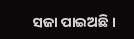ସଜା ପାଇଅଛି ।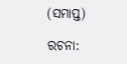(ସମାପ୍ତ)

ରଚନା: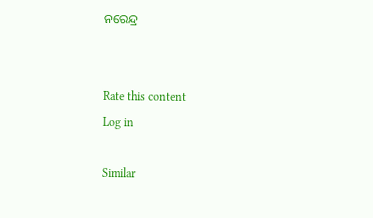ନରେନ୍ଦ୍ର


Rate this content
Log in

Similar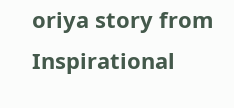oriya story from Inspirational